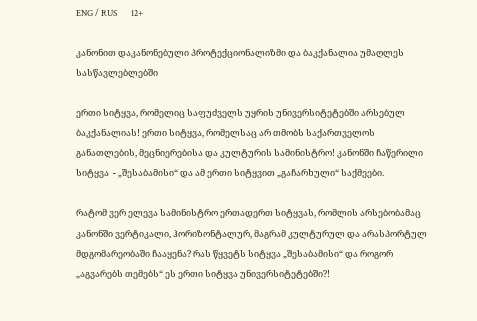ENG / RUS       12+

კანონით დაკანონებული პროტექციონალიზმი და ბაკქანალია უმაღლეს სასწავლებლებში

ერთი სიტყვა, რომელიც საფუძველს უყრის უნივერსიტეტებში არსებულ ბაკქანალიას! ერთი სიტყვა, რომელსაც არ თმობს საქართველოს განათლების, მეცნიერებისა და კულტურის სამინისტრო! კანონში ჩაწერილი სიტყვა  - „შესაბამისი“ და ამ ერთი სიტყვით „გაჩარხული“ საქმეები.

რატომ ვერ ელევა სამინისტრო ერთადერთ სიტყვას, რომლის არსებობამაც კანონში ვერტიკალი, ჰორიზონტალურ, მაგრამ კულტურულ და არასპორტულ მდგომარეობაში ჩააყენა? რას წყვეტს სიტყვა „შესაბამისი“ და როგორ „აგვარებს თემებს“ ეს ერთი სიტყვა უნივერსიტეტებში?!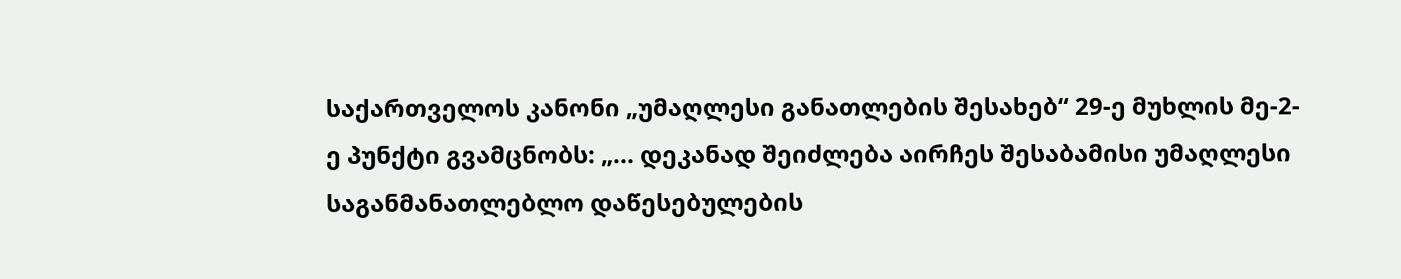საქართველოს კანონი „უმაღლესი განათლების შესახებ“ 29-ე მუხლის მე-2-ე პუნქტი გვამცნობს: „... დეკანად შეიძლება აირჩეს შესაბამისი უმაღლესი საგანმანათლებლო დაწესებულების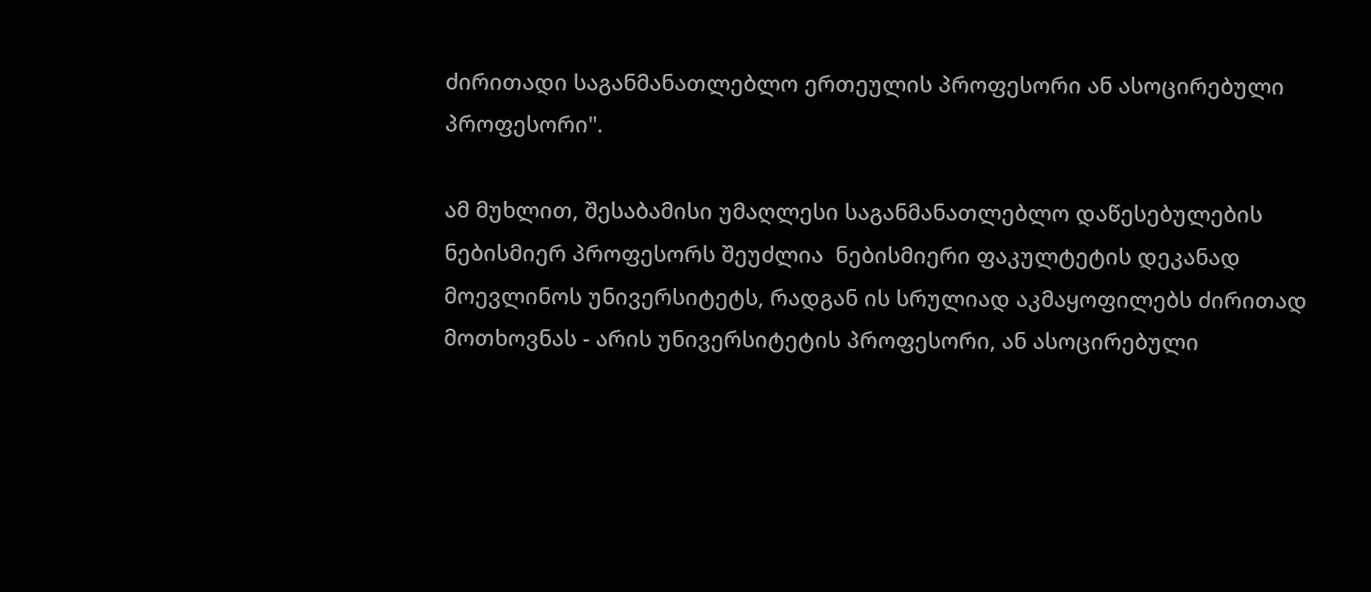ძირითადი საგანმანათლებლო ერთეულის პროფესორი ან ასოცირებული პროფესორი".

ამ მუხლით, შესაბამისი უმაღლესი საგანმანათლებლო დაწესებულების ნებისმიერ პროფესორს შეუძლია  ნებისმიერი ფაკულტეტის დეკანად მოევლინოს უნივერსიტეტს, რადგან ის სრულიად აკმაყოფილებს ძირითად მოთხოვნას - არის უნივერსიტეტის პროფესორი, ან ასოცირებული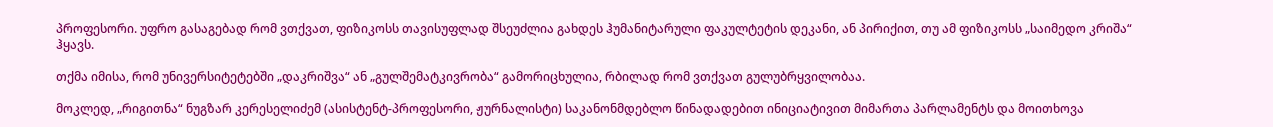პროფესორი. უფრო გასაგებად რომ ვთქვათ, ფიზიკოსს თავისუფლად შსეუძლია გახდეს ჰუმანიტარული ფაკულტეტის დეკანი, ან პირიქით, თუ ამ ფიზიკოსს „საიმედო კრიშა“ ჰყავს.

თქმა იმისა, რომ უნივერსიტეტებში „დაკრიშვა“ ან „გულშემატკივრობა“ გამორიცხულია, რბილად რომ ვთქვათ გულუბრყვილობაა.

მოკლედ, „რიგითნა“ ნუგზარ კერესელიძემ (ასისტენტ-პროფესორი, ჟურნალისტი) საკანონმდებლო წინადადებით ინიციატივით მიმართა პარლამენტს და მოითხოვა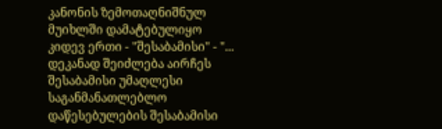კანონის ზემოთაღნიშნულ მუიხლში დამატებულიყო კიდევ ერთი - "შესაბამისი" - "... დეკანად შეიძლება აირჩეს შესაბამისი უმაღლესი საგანმანათლებლო დაწესებულების შესაბამისი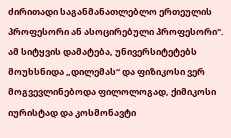ძირითადი საგანმანათლებლო ერთეულის პროფესორი ან ასოცირებული პროფესორი". ამ სიტყვის დამატება, უნივერსიტეტებს მოუხსნიდა „დილემას“ და ფიზიკოსი ვერ მოგვევლინებოდა ფილოლოგად, ქიმიკოსი იურისტად და კოსმონავტი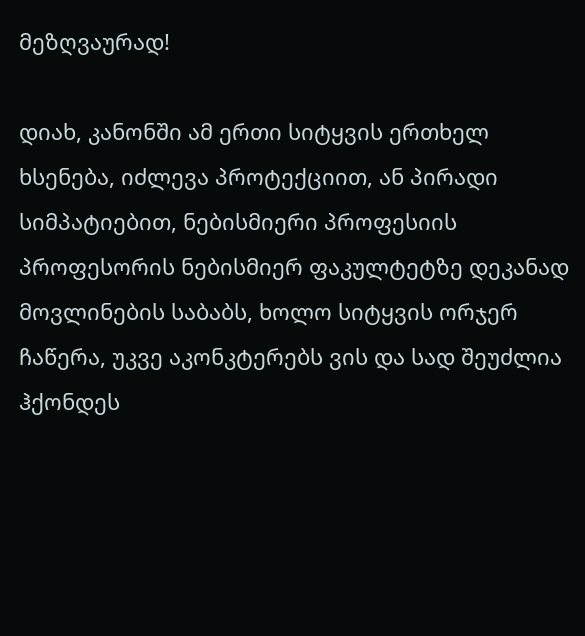მეზღვაურად!

დიახ, კანონში ამ ერთი სიტყვის ერთხელ ხსენება, იძლევა პროტექციით, ან პირადი სიმპატიებით, ნებისმიერი პროფესიის პროფესორის ნებისმიერ ფაკულტეტზე დეკანად მოვლინების საბაბს, ხოლო სიტყვის ორჯერ ჩაწერა, უკვე აკონკტერებს ვის და სად შეუძლია ჰქონდეს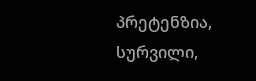პრეტენზია, სურვილი,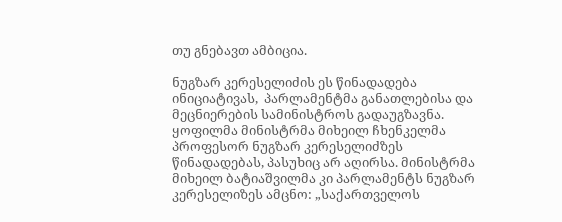თუ გნებავთ ამბიცია.

ნუგზარ კერესელიძის ეს წინადადება ინიციატივას,  პარლამენტმა განათლებისა და მეცნიერების სამინისტროს გადაუგზავნა. ყოფილმა მინისტრმა მიხეილ ჩხენკელმა პროფესორ ნუგზარ კერესელიძზეს წინადადებას, პასუხიც არ აღირსა. მინისტრმა მიხეილ ბატიაშვილმა კი პარლამენტს ნუგზარ კერესელიზეს ამცნო: „საქართველოს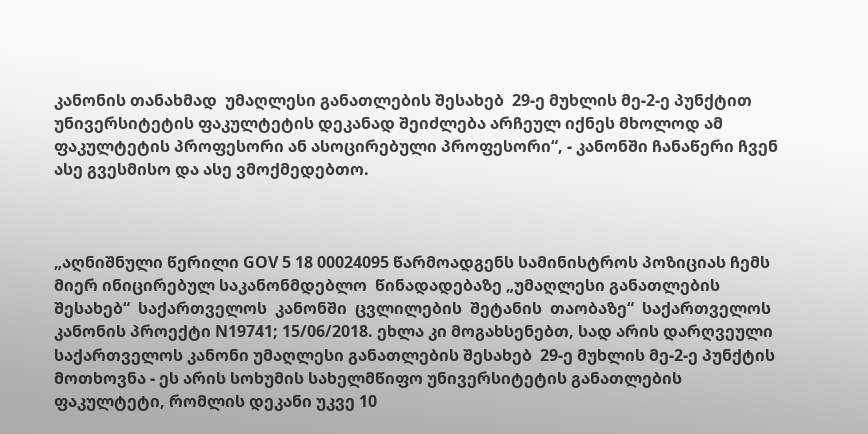კანონის თანახმად  უმაღლესი განათლების შესახებ  29-ე მუხლის მე-2-ე პუნქტით უნივერსიტეტის ფაკულტეტის დეკანად შეიძლება არჩეულ იქნეს მხოლოდ ამ ფაკულტეტის პროფესორი ან ასოცირებული პროფესორი“, - კანონში ჩანაწერი ჩვენ ასე გვესმისო და ასე ვმოქმედებთო.



„აღნიშნული წერილი GOV 5 18 00024095 წარმოადგენს სამინისტროს პოზიციას ჩემს მიერ ინიცირებულ საკანონმდებლო  წინადადებაზე „უმაღლესი განათლების  შესახებ“  საქართველოს  კანონში  ცვლილების  შეტანის  თაობაზე“  საქართველოს კანონის პროექტი N19741; 15/06/2018. ეხლა კი მოგახსენებთ, სად არის დარღვეული საქართველოს კანონი უმაღლესი განათლების შესახებ  29-ე მუხლის მე-2-ე პუნქტის მოთხოვნა - ეს არის სოხუმის სახელმწიფო უნივერსიტეტის განათლების ფაკულტეტი, რომლის დეკანი უკვე 10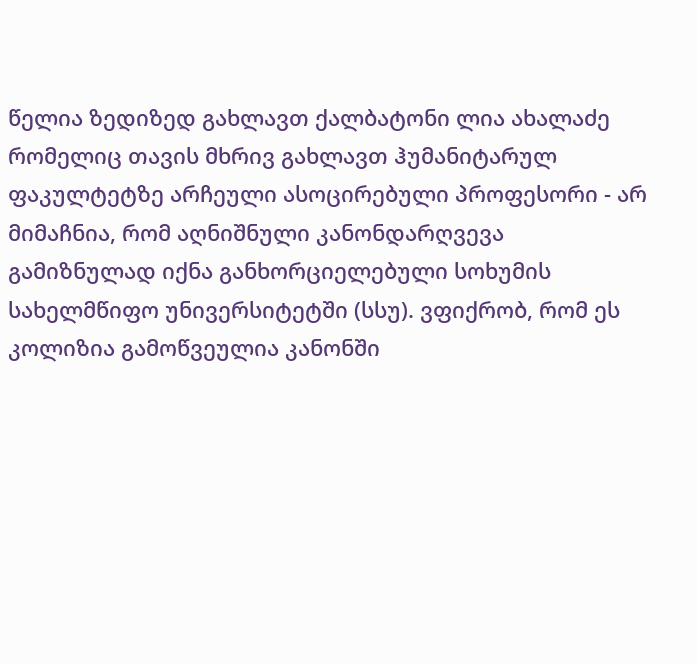წელია ზედიზედ გახლავთ ქალბატონი ლია ახალაძე რომელიც თავის მხრივ გახლავთ ჰუმანიტარულ ფაკულტეტზე არჩეული ასოცირებული პროფესორი - არ მიმაჩნია, რომ აღნიშნული კანონდარღვევა გამიზნულად იქნა განხორციელებული სოხუმის სახელმწიფო უნივერსიტეტში (სსუ). ვფიქრობ, რომ ეს კოლიზია გამოწვეულია კანონში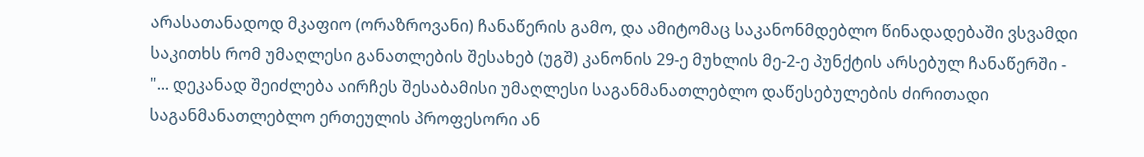არასათანადოდ მკაფიო (ორაზროვანი) ჩანაწერის გამო, და ამიტომაც საკანონმდებლო წინადადებაში ვსვამდი საკითხს რომ უმაღლესი განათლების შესახებ (უგშ) კანონის 29-ე მუხლის მე-2-ე პუნქტის არსებულ ჩანაწერში - "... დეკანად შეიძლება აირჩეს შესაბამისი უმაღლესი საგანმანათლებლო დაწესებულების ძირითადი საგანმანათლებლო ერთეულის პროფესორი ან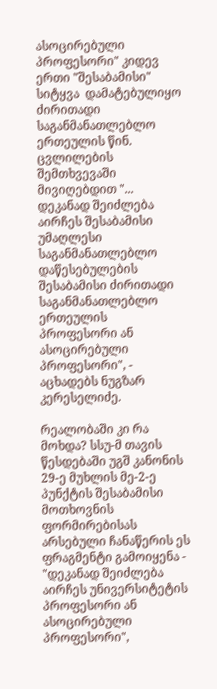ასოცირებული პროფესორი" კიდევ ერთი "შესაბამისი" სიტყვა  დამატებულიყო ძირითადი საგანმანათლებლო ერთეულის წინ. ცვლილების შემთხვევაში მივიღებდით "... დეკანად შეიძლება აირჩეს შესაბამისი უმაღლესი საგანმანათლებლო დაწესებულების შესაბამისი ძირითადი საგანმანათლებლო ერთეულის პროფესორი ან ასოცირებული პროფესორი", - აცხადებს ნუგზარ კერესელიძე.

რეალობაში კი რა მოხდა? სსუ-მ თავის წესდებაში უგშ კანონის 29-ე მუხლის მე-2-ე პუნქტის შესაბამისი მოთხოვნის ფორმირებისას არსებული ჩანაწერის ეს ფრაგმენტი გამოიყენა - "დეკანად შეიძლება აირჩეს უნივერსიტეტის პროფესორი ან ასოცირებული პროფესორი",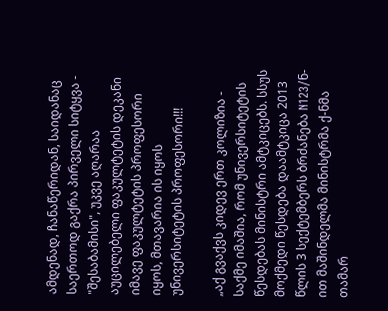ამდენად, ჩანაწერიდან, საიდანაც საერთოდ გაქრა პირველი სიტყვა - "შესაბამისი", უკვე აღარაა აუცილებელი ფაკულტეტის დეკანი იმავე ფაკულტეტის პროფესორი იყოს, მთავარია ის იყოს უნივერსიტეტის პროფესორი!!!

„აქ გვაქვს კიდევ ერთ კოლიზია - საქმე იმაშია, რომ უნივერსიტეტის წესდებას მინისტრი ამტკიცებს. სსუს მოქმედი წესდება დაამტკიცა 2013 წლის 3 სექტემბერს ბრძანება N123/ნ-ით მაშინდელმა მინისტრმა ქ-ნმა თამარ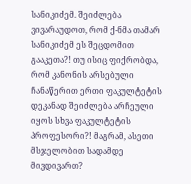სანიკიძემ. შეიძლება ვივარაუდოთ, რომ ქ-ნმა თამარ სანიკიძემ ეს შეცდომით გააკეთა?! თუ ისიც ფიქრობდა, რომ კანონის არსებული ჩანაწერით ერთი ფაკულტეტის დეკანად შეიძლება არჩეული იყოს სხვა ფაკულტეტის პროფესორი?! მაგრამ, ასეთი მსჯელობით სადამდე მივდივართ?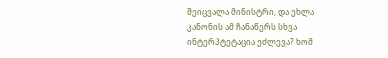შეიცვალა მინისტრი, და ეხლა კანონის ამ ჩანაწერს სხვა ინტერპტეტაცია ეძლევა? ხომ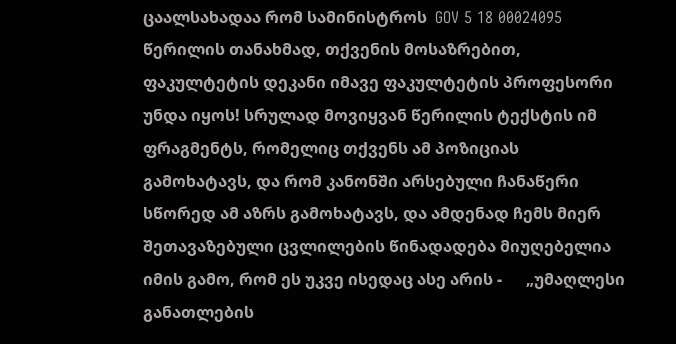ცაალსახადაა რომ სამინისტროს  GOV 5 18 00024095 წერილის თანახმად, თქვენის მოსაზრებით, ფაკულტეტის დეკანი იმავე ფაკულტეტის პროფესორი უნდა იყოს! სრულად მოვიყვან წერილის ტექსტის იმ ფრაგმენტს, რომელიც თქვენს ამ პოზიციას გამოხატავს, და რომ კანონში არსებული ჩანაწერი სწორედ ამ აზრს გამოხატავს, და ამდენად ჩემს მიერ შეთავაზებული ცვლილების წინადადება მიუღებელია იმის გამო, რომ ეს უკვე ისედაც ასე არის -      „უმაღლესი  განათლების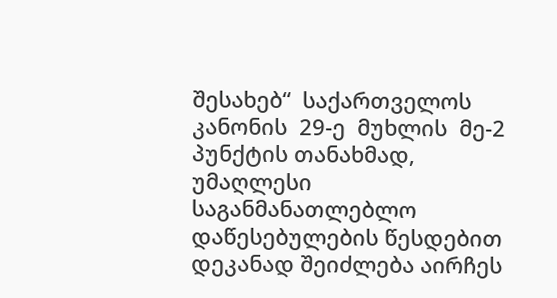შესახებ“  საქართველოს  კანონის  29-ე  მუხლის  მე-2  პუნქტის თანახმად, უმაღლესი საგანმანათლებლო დაწესებულების წესდებით დეკანად შეიძლება აირჩეს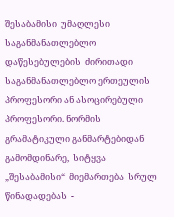შესაბამისი  უმაღლესი  საგანმანათლებლო  დაწესებულების  ძირითადი  საგანმანათლებლო ერთეულის პროფესორი ან ასოცირებული პროფესორი. ნორმის გრამატიკული განმარტებიდან გამომდინარე,  სიტყვა  „შესაბამისი“  მიემართება  სრულ  წინადადებას  -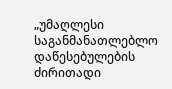„უმაღლესი საგანმანათლებლო დაწესებულების ძირითადი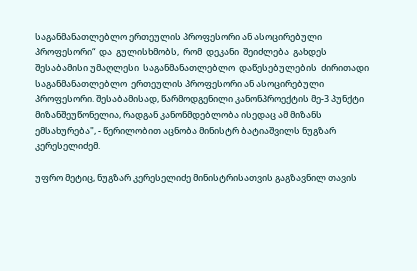საგანმანათლებლო ერთეულის პროფესორი ან ასოცირებული  პროფესორი“  და  გულისხმობს,  რომ  დეკანი  შეიძლება  გახდეს  შესაბამისი უმაღლესი  საგანმანათლებლო  დაწესებულების  ძირითადი  საგანმანათლებლო  ერთეულის პროფესორი ან ასოცირებული პროფესორი. შესაბამისად, წარმოდგენილი კანონპროექტის მე-3 პუნქტი მიზანშეუწონელია, რადგან კანონმდებლობა ისედაც ამ მიზანს ემსახურება", - წერილობით აცნობა მინისტრ ბატიაშვილს ნუგზარ კერესელიძემ.

უფრო მეტიც, ნუგზარ კერესელიძე მინისტრისათვის გაგზავნილ თავის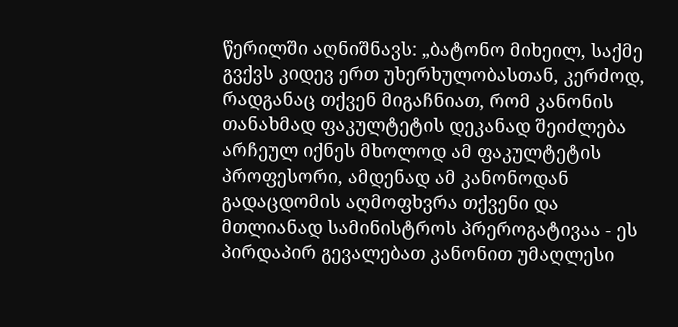წერილში აღნიშნავს: „ბატონო მიხეილ, საქმე გვქვს კიდევ ერთ უხერხულობასთან, კერძოდ, რადგანაც თქვენ მიგაჩნიათ, რომ კანონის თანახმად ფაკულტეტის დეკანად შეიძლება არჩეულ იქნეს მხოლოდ ამ ფაკულტეტის პროფესორი, ამდენად ამ კანონოდან გადაცდომის აღმოფხვრა თქვენი და მთლიანად სამინისტროს პრეროგატივაა - ეს პირდაპირ გევალებათ კანონით უმაღლესი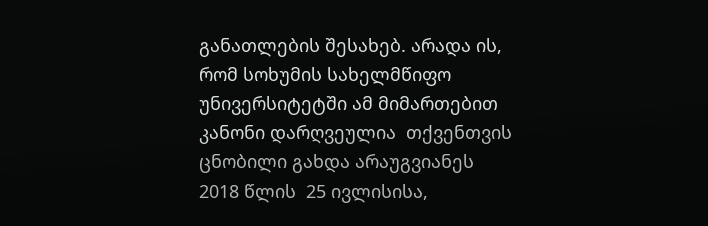განათლების შესახებ. არადა ის, რომ სოხუმის სახელმწიფო უნივერსიტეტში ამ მიმართებით კანონი დარღვეულია  თქვენთვის ცნობილი გახდა არაუგვიანეს 2018 წლის  25 ივლისისა,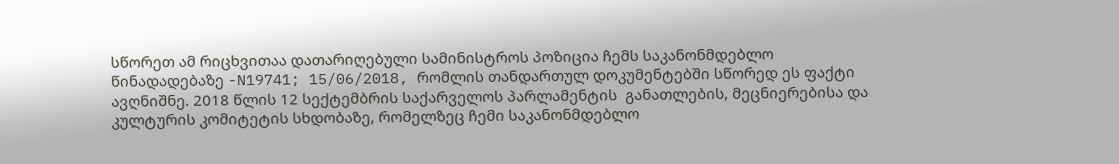სწორეთ ამ რიცხვითაა დათარიღებული სამინისტროს პოზიცია ჩემს საკანონმდებლო წინადადებაზე -N19741; 15/06/2018, რომლის თანდართულ დოკუმენტებში სწორედ ეს ფაქტი ავღნიშნე. 2018 წლის 12 სექტემბრის საქარველოს პარლამენტის  განათლების, მეცნიერებისა და კულტურის კომიტეტის სხდობაზე, რომელზეც ჩემი საკანონმდებლო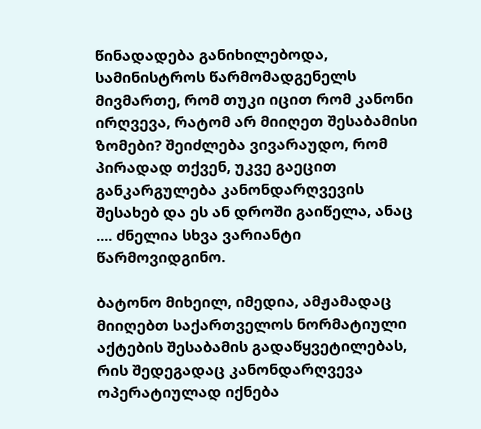წინადადება განიხილებოდა, სამინისტროს წარმომადგენელს მივმართე, რომ თუკი იცით რომ კანონი ირღვევა, რატომ არ მიიღეთ შესაბამისი ზომები? შეიძლება ვივარაუდო, რომ პირადად თქვენ, უკვე გაეცით განკარგულება კანონდარღვევის შესახებ და ეს ან დროში გაიწელა, ანაც .... ძნელია სხვა ვარიანტი წარმოვიდგინო.

ბატონო მიხეილ, იმედია, ამჟამადაც  მიიღებთ საქართველოს ნორმატიული აქტების შესაბამის გადაწყვეტილებას, რის შედეგადაც კანონდარღვევა ოპერატიულად იქნება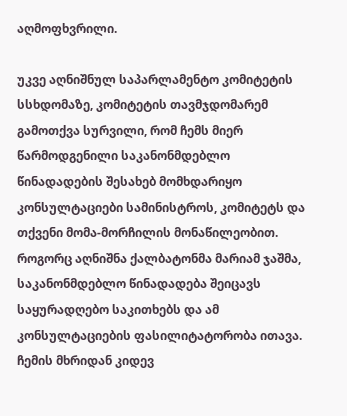აღმოფხვრილი.

უკვე აღნიშნულ საპარლამენტო კომიტეტის სსხდომაზე, კომიტეტის თავმჯდომარემ გამოთქვა სურვილი, რომ ჩემს მიერ წარმოდგენილი საკანონმდებლო წინადადების შესახებ მომხდარიყო კონსულტაციები სამინისტროს, კომიტეტს და თქვენი მომა-მორჩილის მონაწილეობით. როგორც აღნიშნა ქალბატონმა მარიამ ჯაშმა, საკანონმდებლო წინადადება შეიცავს საყურადღებო საკითხებს და ამ კონსულტაციების ფასილიტატორობა ითავა. ჩემის მხრიდან კიდევ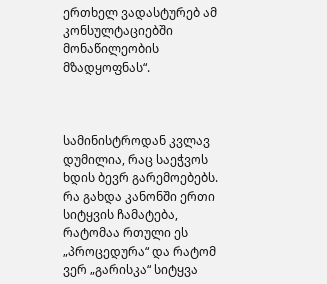ერთხელ ვადასტურებ ამ კონსულტაციებში მონაწილეობის მზადყოფნას“.



სამინისტროდან კვლავ დუმილია, რაც საეჭვოს ხდის ბევრ გარემოებებს. რა გახდა კანონში ერთი სიტყვის ჩამატება, რატომაა რთული ეს „პროცედურა“ და რატომ ვერ „გარისკა“ სიტყვა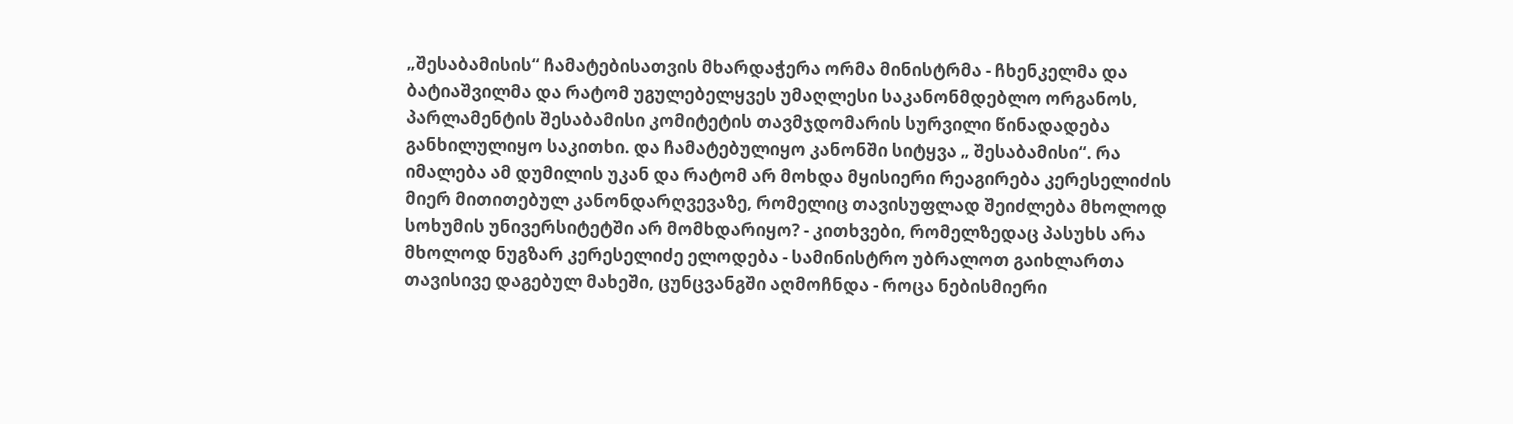„შესაბამისის“ ჩამატებისათვის მხარდაჭერა ორმა მინისტრმა - ჩხენკელმა და ბატიაშვილმა და რატომ უგულებელყვეს უმაღლესი საკანონმდებლო ორგანოს, პარლამენტის შესაბამისი კომიტეტის თავმჯდომარის სურვილი წინადადება განხილულიყო საკითხი. და ჩამატებულიყო კანონში სიტყვა „ შესაბამისი“. რა იმალება ამ დუმილის უკან და რატომ არ მოხდა მყისიერი რეაგირება კერესელიძის მიერ მითითებულ კანონდარღვევაზე, რომელიც თავისუფლად შეიძლება მხოლოდ სოხუმის უნივერსიტეტში არ მომხდარიყო? - კითხვები, რომელზედაც პასუხს არა მხოლოდ ნუგზარ კერესელიძე ელოდება - სამინისტრო უბრალოთ გაიხლართა თავისივე დაგებულ მახეში, ცუნცვანგში აღმოჩნდა - როცა ნებისმიერი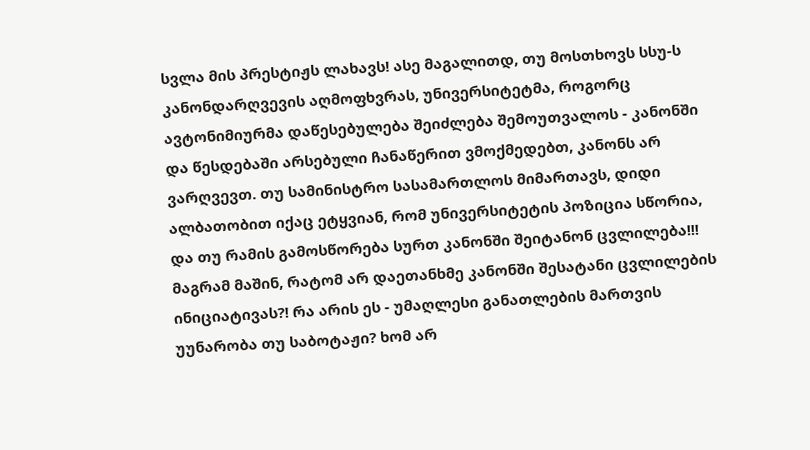სვლა მის პრესტიჟს ლახავს! ასე მაგალითდ, თუ მოსთხოვს სსუ-ს კანონდარღვევის აღმოფხვრას, უნივერსიტეტმა, როგორც ავტონიმიურმა დაწესებულება შეიძლება შემოუთვალოს - კანონში და წესდებაში არსებული ჩანაწერით ვმოქმედებთ, კანონს არ ვარღვევთ. თუ სამინისტრო სასამართლოს მიმართავს, დიდი ალბათობით იქაც ეტყვიან, რომ უნივერსიტეტის პოზიცია სწორია, და თუ რამის გამოსწორება სურთ კანონში შეიტანონ ცვლილება!!! მაგრამ მაშინ, რატომ არ დაეთანხმე კანონში შესატანი ცვლილების ინიციატივას?! რა არის ეს - უმაღლესი განათლების მართვის უუნარობა თუ საბოტაჟი? ხომ არ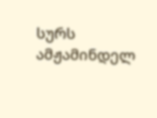სურს ამჟამინდელ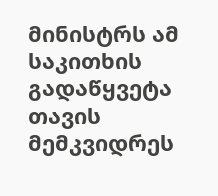მინისტრს ამ საკითხის გადაწყვეტა თავის მემკვიდრეს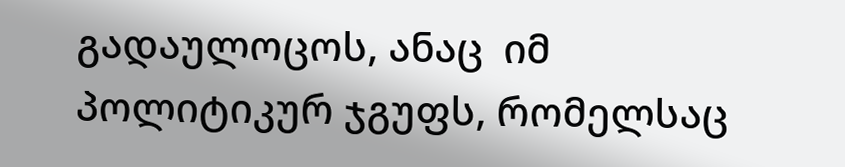გადაულოცოს, ანაც  იმ პოლიტიკურ ჯგუფს, რომელსაც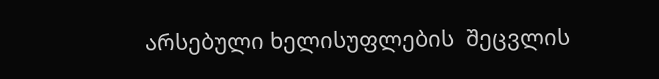არსებული ხელისუფლების  შეცვლის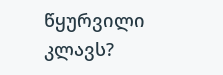წყურვილი კლავს?